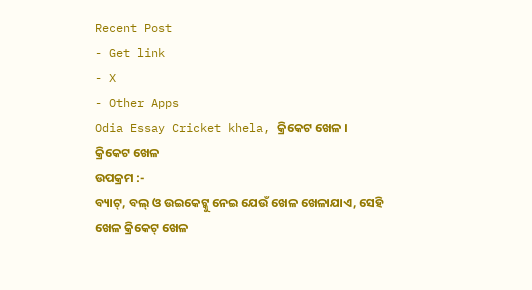Recent Post
- Get link
- X
- Other Apps
Odia Essay Cricket khela, କ୍ରିକେଟ ଖେଳ ।
କ୍ରିକେଟ ଖେଳ
ଉପକ୍ରମ :-
ବ୍ୟାଟ୍, ବଲ୍ ଓ ଉଇକେଟ୍କୁ ନେଇ ଯେଉଁ ଖେଳ ଖେଳାଯାଏ, ସେହି ଖେଳ କ୍ରିକେଟ୍ ଖେଳ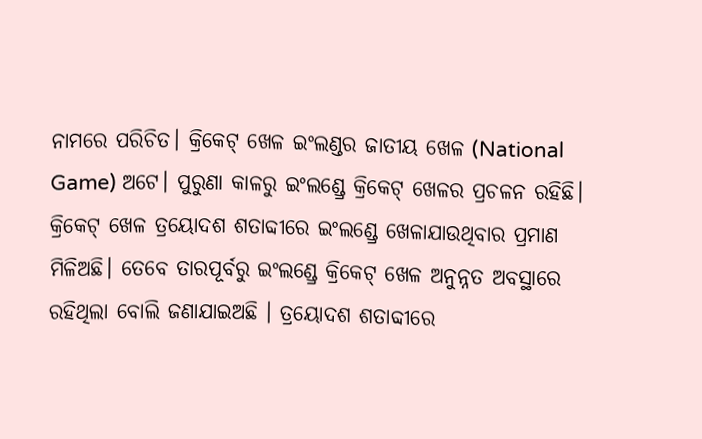ନାମରେ ପରିଚିତ। କ୍ରିକେଟ୍ ଖେଳ ଇଂଲଣ୍ଡର ଜାତୀୟ ଖେଳ (National Game) ଅଟେ। ପୁରୁଣା କାଳରୁ ଇଂଲଣ୍ଡ୍ରେ କ୍ରିକେଟ୍ ଖେଳର ପ୍ରଚଳନ ରହିଛି। କ୍ରିକେଟ୍ ଖେଳ ତ୍ରୟୋଦଶ ଶତାବ୍ଦୀରେ ଇଂଲଣ୍ଡ୍ରେ ଖେଳାଯାଉଥିବାର ପ୍ରମାଣ ମିଳିଅଛି। ତେବେ ତାରପୂର୍ବରୁ ଇଂଲଣ୍ଡ୍ରେ କ୍ରିକେଟ୍ ଖେଳ ଅନୁନ୍ନତ ଅବସ୍ଥାରେ ରହିଥିଲା ବୋଲି ଜଣାଯାଇଅଛି । ତ୍ରୟୋଦଶ ଶତାବ୍ଦୀରେ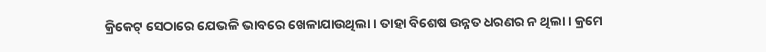କ୍ରିକେଟ୍ ସେଠାରେ ଯେଭଳି ଭାବରେ ଖେଳାଯାଉଥିଲା । ତାହା ବିଶେଷ ଉନ୍ନତ ଧରଣର ନ ଥିଲା। କ୍ରମେ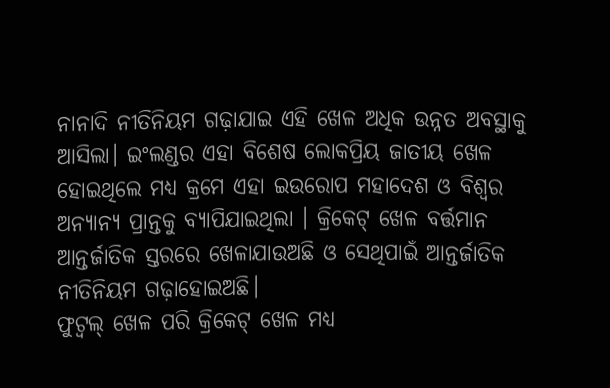ନାନାଦି ନୀତିନିୟମ ଗଢ଼ାଯାଇ ଏହି ଖେଳ ଅଧିକ ଉନ୍ନତ ଅବସ୍ଥାକୁ ଆସିଲା। ଇଂଲଣ୍ଡର ଏହା ବିଶେଷ ଲୋକପ୍ରିୟ ଜାତୀୟ ଖେଳ ହୋଇଥିଲେ ମଧ୍ୟ କ୍ରମେ ଏହା ଇଉରୋପ ମହାଦେଶ ଓ ବିଶ୍ବର ଅନ୍ୟାନ୍ୟ ପ୍ରାନ୍ତକୁ ବ୍ୟାପିଯାଇଥିଲା । କ୍ରିକେଟ୍ ଖେଳ ବର୍ତ୍ତମାନ ଆନ୍ତର୍ଜାତିକ ସ୍ତରରେ ଖେଳାଯାଉଅଛି ଓ ସେଥିପାଇଁ ଆନ୍ତର୍ଜାତିକ ନୀତିନିୟମ ଗଢ଼ାହୋଇଅଛି।
ଫୁଟ୍ବଲ୍ ଖେଳ ପରି କ୍ରିକେଟ୍ ଖେଳ ମଧ୍ୟ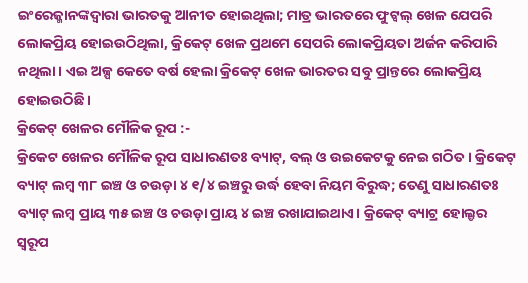ଇଂରେଜ୍ମାନଙ୍କଦ୍ଵାରା ଭାରତକୁ ଆନୀତ ହୋଇଥିଲା; ମାତ୍ର ଭାରତରେ ଫୁଟ୍ବଲ୍ ଖେଳ ଯେପରି ଲୋକପ୍ରିୟ ହୋଇଉଠିଥିଲା, କ୍ରିକେଟ୍ ଖେଳ ପ୍ରଥମେ ସେପରି ଲୋକପ୍ରିୟତା ଅର୍ଜନ କରିପାରି ନଥିଲା। ଏଇ ଅଳ୍ପ କେତେ ବର୍ଷ ହେଲା କ୍ରିକେଟ୍ ଖେଳ ଭାରତର ସବୁ ପ୍ରାନ୍ତରେ ଲୋକପ୍ରିୟ ହୋଇଉଠିଛି।
କ୍ରିକେଟ୍ ଖେଳର ମୌଳିକ ରୂପ :-
କ୍ରିକେଟ ଖେଳର ମୌଳିକ ରୂପ ସାଧାରଣତଃ ବ୍ୟାଟ୍, ବଲ୍ ଓ ଉଇକେଟକୁ ନେଇ ଗଠିତ। କ୍ରିକେଟ୍ ବ୍ୟାଟ୍ ଲମ୍ବ ୩୮ ଇଞ୍ଚ ଓ ଚଉଡ଼ା ୪ ୧/୪ ଇଞ୍ଚରୁ ଉର୍ଦ୍ଧ ହେବା ନିୟମ ବିରୁଦ୍ଧ; ତେଣୁ ସାଧାରଣତଃ ବ୍ୟାଟ୍ ଲମ୍ବ ପ୍ରାୟ ୩୫ ଇଞ୍ଚ ଓ ଚଉଡ଼ା ପ୍ରାୟ ୪ ଇଞ୍ଚ ରଖାଯାଇଥାଏ। କ୍ରିକେଟ୍ ବ୍ୟାଟ୍ର ହୋଲ୍ଡର ସ୍ଵରୂପ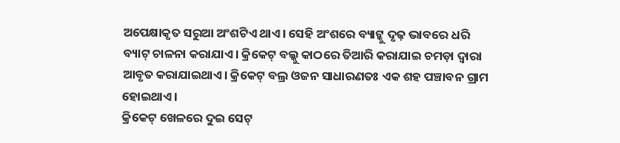ଅପେକ୍ଷାକୃତ ସରୁଆ ଅଂଶଟିଏ ଥାଏ। ସେହି ଅଂଶରେ ବ୍ୟାଟ୍କୁ ଦୃଢ଼ ଭାବରେ ଧରି ବ୍ୟାଟ୍ ଚାଳନା କରାଯାଏ। କ୍ରିକେଟ୍ ବଲ୍କୁ କାଠରେ ତିଆରି କରାଯାଇ ଚମଡ଼ା ଦ୍ଵାରା ଆବୃତ କରାଯାଇଥାଏ। କ୍ରିକେଟ୍ ବଲ୍ର ଓଜନ ସାଧାରଣତଃ ଏକ ଶହ ପଞ୍ଚାବନ ଗ୍ରାମ ହୋଇଥାଏ ।
କ୍ରିକେଟ୍ ଖେଳରେ ଦୁଇ ସେଟ୍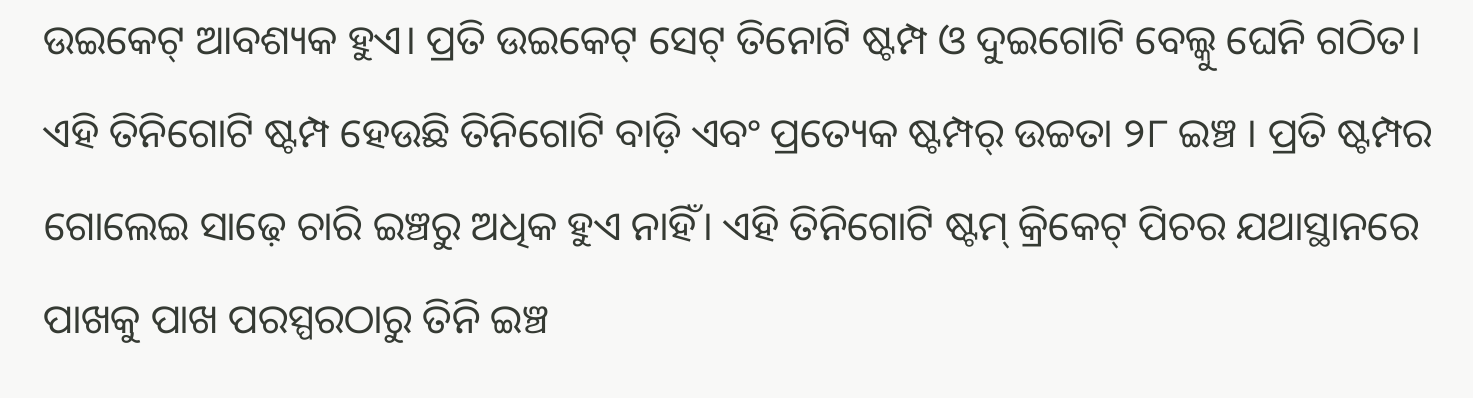ଉଇକେଟ୍ ଆବଶ୍ୟକ ହୁଏ। ପ୍ରତି ଉଇକେଟ୍ ସେଟ୍ ତିନୋଟି ଷ୍ଟମ୍ପ ଓ ଦୁଇଗୋଟି ବେଲ୍କୁ ଘେନି ଗଠିତ। ଏହି ତିନିଗୋଟି ଷ୍ଟମ୍ପ ହେଉଛି ତିନିଗୋଟି ବାଡ଼ି ଏବଂ ପ୍ରତ୍ୟେକ ଷ୍ଟମ୍ପର୍ ଉଚ୍ଚତା ୨୮ ଇଞ୍ଚ । ପ୍ରତି ଷ୍ଟମ୍ପର ଗୋଲେଇ ସାଢ଼େ ଚାରି ଇଞ୍ଚରୁ ଅଧିକ ହୁଏ ନାହିଁ। ଏହି ତିନିଗୋଟି ଷ୍ଟମ୍ କ୍ରିକେଟ୍ ପିଚର ଯଥାସ୍ଥାନରେ ପାଖକୁ ପାଖ ପରସ୍ପରଠାରୁ ତିନି ଇଞ୍ଚ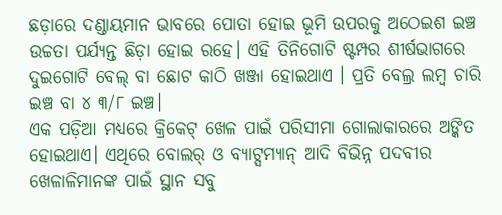ଛଡ଼ାରେ ଦଣ୍ଡାୟମାନ ଭାବରେ ପୋତା ହୋଇ ଭୂମି ଉପରକୁ ଅଠେଇଶ ଇଞ୍ଚ ଉଚ୍ଚତା ପର୍ଯ୍ୟନ୍ତ ଛିଡ଼ା ହୋଇ ରହେ। ଏହି ତିନିଗୋଟି ଷ୍ଟମ୍ପର ଶୀର୍ଷଭାଗରେ ଦୁଇଗୋଟି ବେଲ୍ ବା ଛୋଟ କାଠି ଖଞ୍ଜା ହୋଇଥାଏ । ପ୍ରତି ବେଲ୍ର ଲମ୍ବ ଚାରି ଇଞ୍ଚ ବା ୪ ୩/୮ ଇଞ୍ଚ।
ଏକ ପଡ଼ିଆ ମଧ୍ୟରେ କ୍ରିକେଟ୍ ଖେଳ ପାଇଁ ପରିସୀମା ଗୋଲାକାରରେ ଅଙ୍କିତ ହୋଇଥାଏ। ଏଥିରେ ବୋଲର୍ ଓ ବ୍ୟାଟ୍ସମ୍ୟାନ୍ ଆଦି ବିଭିନ୍ନ ପଦବୀର ଖେଳାଳିମାନଙ୍କ ପାଇଁ ସ୍ଥାନ ସବୁ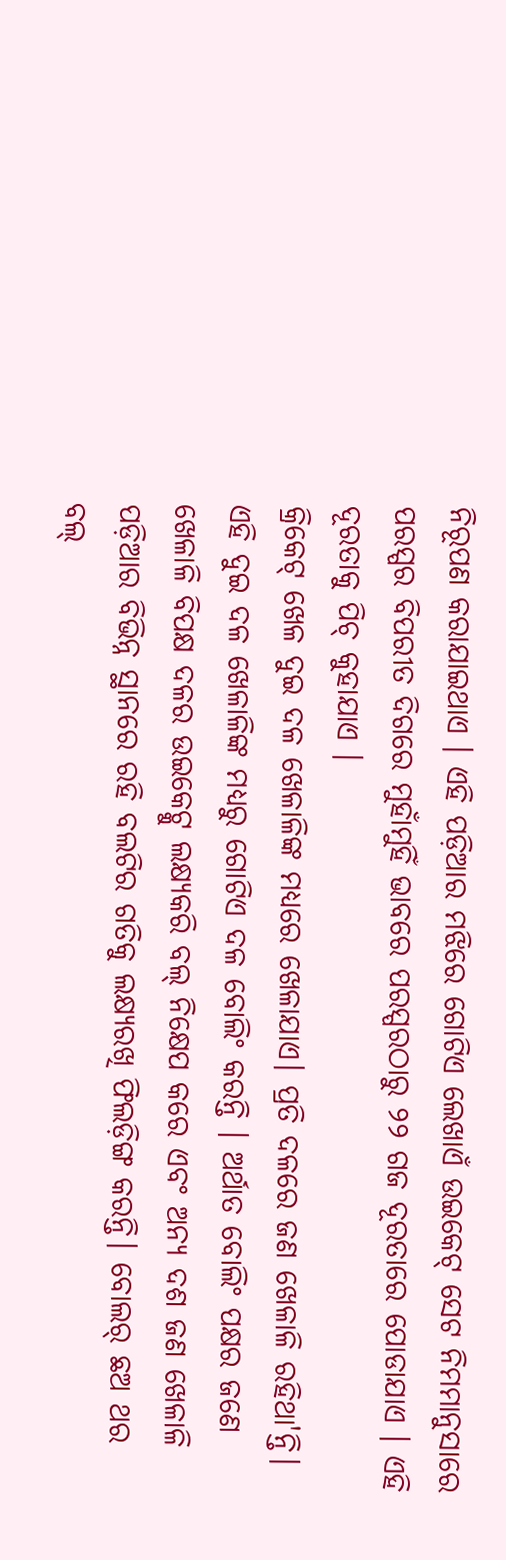ନିରୂପଣ କରାଯାଇଥାଏ । ଏହି ପଡ଼ିଆର ମଝିରେ ଗୋଟିଏ ଲେଖାଏଁ ଉଇକେଟ୍ ସେଟ ନିମମାନୁସାରେ ପରସ୍ପର ବିପରୀତ ଦିଗରେ ମୁହାଁମୁହିଁ ଭାବରେ ପରସ୍ପରଠାରୁ ୨୨ ଗଜ ଦୂରତାରେ ପୋଡାଯାଏ । ଏହି ଦୂରତାକୁ ପିଚ୍ କୁହାଯାଏ ।
କ୍ରିକେଟ୍ ଖେଳ ଦୁଇ ଦଳ ଖେଳାଳିଙ୍କ ମଧ୍ୟରେ ଖେଳାଯାଏ। ପ୍ରତି ଦଳରେ ଜଣ ଖେଳାଳି ରହିଥା'ନ୍ତି। ଏହି ଦୁଇ ଦଳ ଖେଳାଳିଙ୍କ ମଧ୍ୟରୁ ଗୋଟିଏ ଦଳ ବୋଲିଂ କରନ୍ତି । ଅର୍ଥାତ ବୋଲିଂ ପକ୍ଷର ଜଣେ ଖେଳାଳି ବିପକ୍ଷ ଦଳର ଉଇକେଟ୍କୁ ଲକ୍ଷ୍ୟକରି ବଲ୍ ନିକ୍ଷେପ କରେ ଏବଂ ଅନ୍ୟ ଦଶ ଜଣ ଖେଳାଳି ପଡ଼ିଆର ବିଭିନ୍ନ ସ୍ଥାନରେ ରହି ବଲଟିର ଗତିକୁ ଲକ୍ଷ୍ୟରଖି ଫିଲଡ଼ିଙ୍ଗ କରନ୍ତି। ବୋଲର୍ ଛଅ ଥର ବଲ୍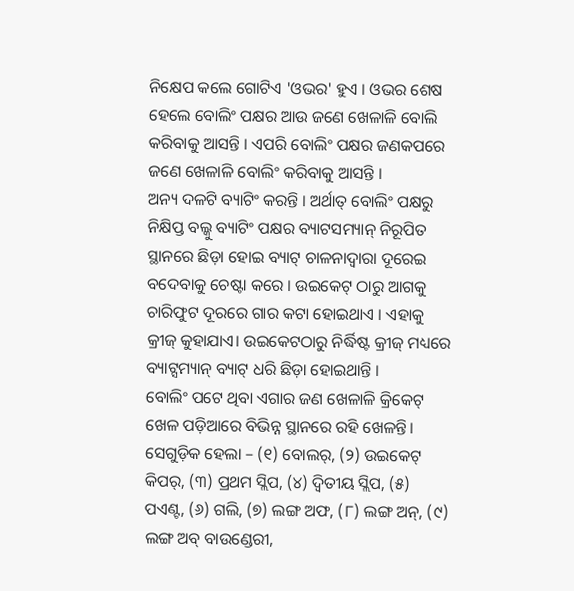ନିକ୍ଷେପ କଲେ ଗୋଟିଏ 'ଓଭର' ହୁଏ । ଓଭର ଶେଷ ହେଲେ ବୋଲିଂ ପକ୍ଷର ଆଉ ଜଣେ ଖେଳାଳି ବୋଲି କରିବାକୁ ଆସନ୍ତି । ଏପରି ବୋଲିଂ ପକ୍ଷର ଜଣକପରେ ଜଣେ ଖେଳାଳି ବୋଲିଂ କରିବାକୁ ଆସନ୍ତି ।
ଅନ୍ୟ ଦଳଟି ବ୍ୟାଟିଂ କରନ୍ତି । ଅର୍ଥାତ୍ ବୋଲିଂ ପକ୍ଷରୁ ନିକ୍ଷିପ୍ତ ବଲ୍କୁ ବ୍ୟାଟିଂ ପକ୍ଷର ବ୍ୟାଟସମ୍ୟାନ୍ ନିରୂପିତ ସ୍ଥାନରେ ଛିଡ଼ା ହୋଇ ବ୍ୟାଟ୍ ଚାଳନାଦ୍ଵାରା ଦୂରେଇ ବଦେବାକୁ ଚେଷ୍ଟା କରେ । ଉଇକେଟ୍ ଠାରୁ ଆଗକୁ ଚାରିଫୁଟ ଦୂରରେ ଗାର କଟା ହୋଇଥାଏ । ଏହାକୁ କ୍ରୀଜ୍ କୁହାଯାଏ। ଉଇକେଟଠାରୁ ନିର୍ଦ୍ଧିଷ୍ଟ କ୍ରୀଜ୍ ମଧ୍ୟରେ ବ୍ୟାଟ୍ସମ୍ୟାନ୍ ବ୍ୟାଟ୍ ଧରି ଛିଡ଼ା ହୋଇଥାନ୍ତି ।
ବୋଲିଂ ପଟେ ଥିବା ଏଗାର ଜଣ ଖେଳାଳି କ୍ରିକେଟ୍ ଖେଳ ପଡ଼ିଆରେ ବିଭିନ୍ନ ସ୍ଥାନରେ ରହି ଖେଳନ୍ତି। ସେଗୁଡ଼ିକ ହେଲା – (୧) ବୋଲର୍, (୨) ଉଇକେଟ୍ କିପର୍, (୩) ପ୍ରଥମ ସ୍ଲିପ, (୪) ଦ୍ଵିତୀୟ ସ୍ଲିପ, (୫) ପଏଣ୍ଟ, (୬) ଗଲି, (୭) ଲଙ୍ଗ ଅଫ, (୮) ଲଙ୍ଗ ଅନ୍, (୯) ଲଙ୍ଗ ଅବ୍ ବାଉଣ୍ଡେରୀ,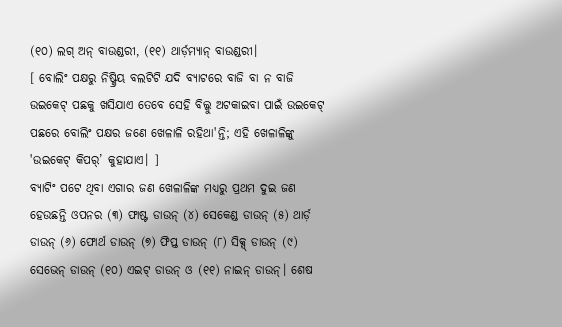(୧୦) ଲଗ୍ ଅନ୍ ବାଉଣ୍ଡରୀ, (୧୧) ଥାର୍ଡ଼ମ୍ୟାନ୍ ବାଉଣ୍ଡରୀ।
[ ବୋଲିଂ ପକ୍ଷରୁ ନିଷ୍କ୍ରିୟ ବଲଟିଟି ଯଦି ବ୍ୟାଟରେ ବାଜି ବା ନ ବାଜି ଉଇକେଟ୍ ପଛକୁ ଖସିଯାଏ ତେବେ ସେହି ବିଲ୍କୁ ଅଟକାଇବା ପାଇଁ ଉଇକେଟ୍ ପଛରେ ବୋଲିଂ ପକ୍ଷର ଜଣେ ଖେଳାଳି ରହିଥା'ନ୍ତି; ଏହି ଖେଳାଳିଙ୍କୁ 'ଉଇକେଟ୍ କିପର୍’ କୁହାଯାଏ। ]
ବ୍ୟାଟିଂ ପଟେ ଥିବା ଏଗାର ଜଣ ଖେଳାଳିଙ୍କ ମଧ୍ୟରୁ ପ୍ରଥମ ଦୁଇ ଜଣ ହେଉଛନ୍ତି ଓପନର (୩) ଫାଷ୍ଟ ଡାଉନ୍ (୪) ସେକେଣ୍ଡ ଡାଉନ୍ (୫) ଥାର୍ଡ଼ ଡାଉନ୍ (୬) ଫୋର୍ଥ ଡାଉନ୍ (୭) ଫିପ୍ତ ଡାଉନ୍ (୮) ସିକ୍ସ୍ ଡାଉନ୍ (୯) ସେଭେନ୍ ଡାଉନ୍ (୧୦) ଏଇଟ୍ ଡାଉନ୍ ଓ (୧୧) ନାଇନ୍ ଡାଉନ୍। ଶେଷ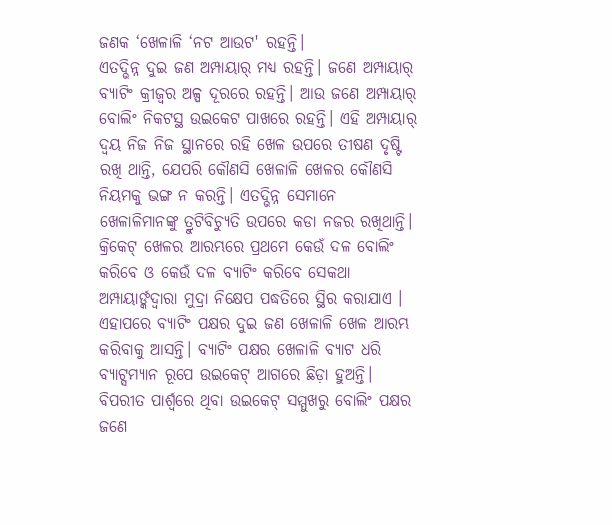ଜଣକ ‘ଖେଳାଳି ‘ନଟ ଆଉଟ' ରହନ୍ତି।
ଏତଦ୍ଭିନ୍ନ ଦୁଇ ଜଣ ଅମ୍ପାୟାର୍ ମଧ୍ଯ ରହନ୍ତି। ଜଣେ ଅମ୍ପାୟାର୍ ବ୍ୟାଟିଂ କ୍ରୀଜ୍ଵର ଅଳ୍ପ ଦୂରରେ ରହନ୍ତି। ଆଉ ଜଣେ ଅମ୍ପାୟାର୍ ବୋଲିଂ ନିକଟସ୍ଥ ଉଇକେଟ ପାଖରେ ରହନ୍ତି। ଏହି ଅମ୍ପାୟାର୍ ଦ୍ଵୟ ନିଜ ନିଜ ସ୍ଥାନରେ ରହି ଖେଳ ଉପରେ ତୀଷଣ ଦୃଷ୍ଟି ରଖି ଥାନ୍ତି, ଯେପରି କୌଣସି ଖେଳାଳି ଖେଳର କୌଣସି ନିୟମକୁ ଭଙ୍ଗ ନ କରନ୍ତି। ଏତଦ୍ଭିନ୍ନ ସେମାନେ ଖେଳାଳିମାନଙ୍କୁ ତ୍ରୁଟିବିଚ୍ୟୁତି ଉପରେ କଡା ନଜର ରଖିଥାନ୍ତି।
କ୍ରିକେଟ୍ ଖେଳର ଆରମ୍ଭରେ ପ୍ରଥମେ କେଉଁ ଦଳ ବୋଲିଂ କରିବେ ଓ କେଉଁ ଦଳ ବ୍ୟାଟିଂ କରିବେ ସେକଥା ଅମ୍ପାୟାର୍ଙ୍କଦ୍ଵାରା ମୁଦ୍ରା ନିକ୍ଷେପ ପଦ୍ଧତିରେ ସ୍ଥିର କରାଯାଏ । ଏହାପରେ ବ୍ୟାଟିଂ ପକ୍ଷର ଦୁଇ ଜଣ ଖେଳାଳି ଖେଳ ଆରମ୍ଭ କରିବାକୁ ଆସନ୍ତି। ବ୍ୟାଟିଂ ପକ୍ଷର ଖେଳାଳି ବ୍ୟାଟ ଧରି ବ୍ୟାଟ୍ସମ୍ୟାନ ରୂପେ ଉଇକେଟ୍ ଆଗରେ ଛିଡ଼ା ହୁଅନ୍ତି। ବିପରୀତ ପାର୍ଶ୍ବରେ ଥିବା ଉଇକେଟ୍ ସମ୍ମୁଖରୁ ବୋଲିଂ ପକ୍ଷର ଜଣେ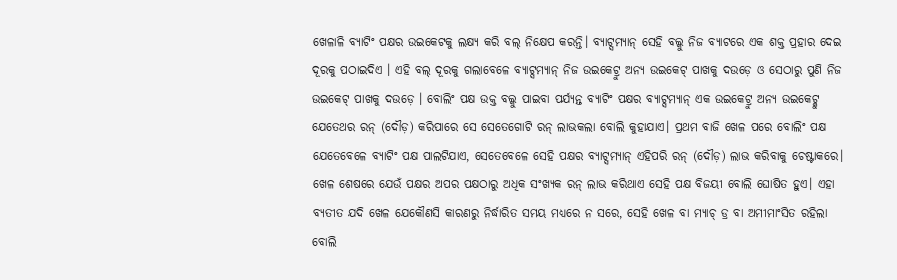ଖେଳାଳି ବ୍ୟାଟିଂ ପକ୍ଷର ଉଇକେଟକୁ ଲକ୍ଷ୍ୟ କରି ବଲ୍ ନିକ୍ଷେପ କରନ୍ତି। ବ୍ୟାଟ୍ସମ୍ୟାନ୍ ସେହି ବଲ୍କୁ ନିଜ ବ୍ୟାଟରେ ଏକ ଶକ୍ତ ପ୍ରହାର ଦେଇ ଦୂରକୁ ପଠାଇଦିଏ । ଏହି ବଲ୍ ଦୂରକୁ ଗଲାବେଳେ ବ୍ୟାଟ୍ସମ୍ୟାନ୍ ନିଜ ଉଇକେଟ୍ରୁ ଅନ୍ୟ ଉଇକେଟ୍ ପାଖକୁ ଦଉଡ଼େ ଓ ସେଠାରୁ ପୁଣି ନିଜ ଉଇକେଟ୍ ପାଖକୁ ଦଉଡ଼େ । ବୋଲିଂ ପକ୍ଷ ଉକ୍ତ ବଲ୍କୁ ପାଇବା ପର୍ଯ୍ୟନ୍ତ ବ୍ୟାଟିଂ ପକ୍ଷର ବ୍ୟାଟ୍ସମ୍ୟାନ୍ ଏକ ଉଇକେଟ୍ରୁ ଅନ୍ୟ ଉଇକେଟ୍କୁ ଯେତେଥର ରନ୍ (ଦୌଡ଼) କରିପାରେ ସେ ସେତେଗୋଟି ରନ୍ ଲାଭକଲା ବୋଲି କୁହାଯାଏ। ପ୍ରଥମ ବାଜି ଖେଳ ପରେ ବୋଲିଂ ପକ୍ଷ ଯେତେବେଳେ ବ୍ୟାଟିଂ ପକ୍ଷ ପାଲଟିଯାଏ, ସେତେବେଳେ ସେହି ପକ୍ଷର ବ୍ୟାଟ୍ସମ୍ୟାନ୍ ଏହିପରି ରନ୍ (ଦୌଡ଼) ଲାଭ କରିବାକୁ ଚେଷ୍ଟାକରେ। ଖେଳ ଶେଷରେ ଯେଉଁ ପକ୍ଷର ଅପର ପକ୍ଷଠାରୁ ଅଧିକ ସଂଖ୍ୟକ ରନ୍ ଲାଭ କରିଥାଏ ସେହି ପକ୍ଷ ବିଜୟୀ ବୋଲି ଘୋଷିତ ହୁଏ। ଏହା ବ୍ୟତୀତ ଯଦି ଖେଳ ଯେକୌଣସି କାରଣରୁ ନିର୍ଦ୍ଧାରିତ ସମୟ ମଧ୍ୟରେ ନ ସରେ, ସେହି ଖେଳ ବା ମ୍ୟାଚ୍ ଡ୍ର ବା ଅମୀମାଂସିତ ରହିଲା ବୋଲି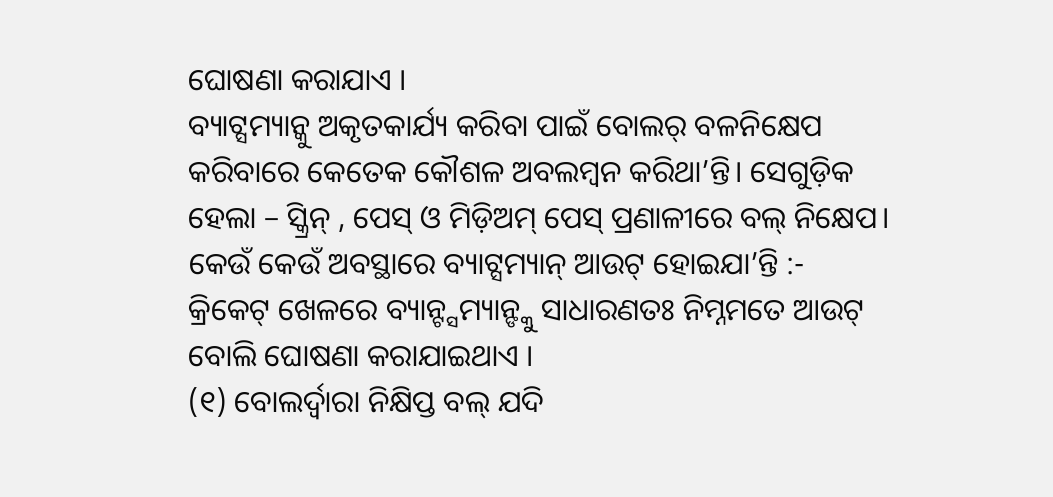ଘୋଷଣା କରାଯାଏ ।
ବ୍ୟାଟ୍ସମ୍ୟାନ୍କୁ ଅକୃତକାର୍ଯ୍ୟ କରିବା ପାଇଁ ବୋଲର୍ ବଳନିକ୍ଷେପ କରିବାରେ କେତେକ କୌଶଳ ଅବଲମ୍ବନ କରିଥା’ନ୍ତି। ସେଗୁଡ଼ିକ ହେଲା – ସ୍କ୍ରିନ୍ , ପେସ୍ ଓ ମିଡ଼ିଅମ୍ ପେସ୍ ପ୍ରଣାଳୀରେ ବଲ୍ ନିକ୍ଷେପ।
କେଉଁ କେଉଁ ଅବସ୍ଥାରେ ବ୍ୟାଟ୍ସମ୍ୟାନ୍ ଆଉଟ୍ ହୋଇଯା’ନ୍ତି :-
କ୍ରିକେଟ୍ ଖେଳରେ ବ୍ୟାନ୍ଟ୍ସମ୍ୟାନ୍ଙ୍କୁ ସାଧାରଣତଃ ନିମ୍ନମତେ ଆଉଟ୍ ବୋଲି ଘୋଷଣା କରାଯାଇଥାଏ ।
(୧) ବୋଲର୍ଦ୍ଵାରା ନିକ୍ଷିପ୍ତ ବଲ୍ ଯଦି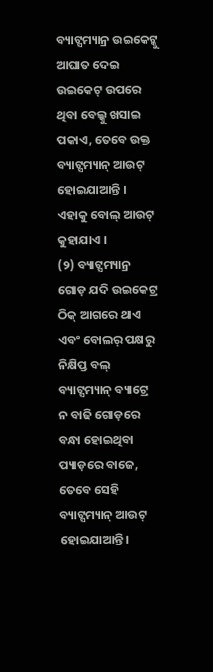ବ୍ୟାଟ୍ସମ୍ୟାନ୍ର ଉଇକେଟ୍କୁ ଆଘାତ ଦେଇ ଉଇକେଟ୍ ଉପରେ ଥିବା ବେଲ୍କୁ ଖସାଇ ପକାଏ, ତେବେ ଉକ୍ତ ବ୍ୟାଟ୍ସମ୍ୟାନ୍ ଆଉଟ୍ ହୋଇଯାଆନ୍ତି । ଏହାକୁ ବୋଲ୍ ଆଉଟ୍ କୁହାଯାଏ ।
(୨) ବ୍ୟାଟ୍ସମ୍ୟାନ୍ର ଗୋଡ଼ ଯଦି ଉଇକେଟ୍ର ଠିକ୍ ଆଗରେ ଥାଏ ଏବଂ ବୋଲର୍ ପକ୍ଷରୁ ନିକ୍ଷିପ୍ତ ବଲ୍ ବ୍ୟାଟ୍ସମ୍ୟାନ୍ ବ୍ୟାଟ୍ରେ ନ ବାଢି ଗୋଡ଼ରେ ବନ୍ଧା ହୋଇଥିବା ପ୍ୟାଡ଼ରେ ବାଜେ, ତେବେ ସେହି ବ୍ୟାଟ୍ସମ୍ୟାନ୍ ଆଉଟ୍ ହୋଇଯାଆନ୍ତି।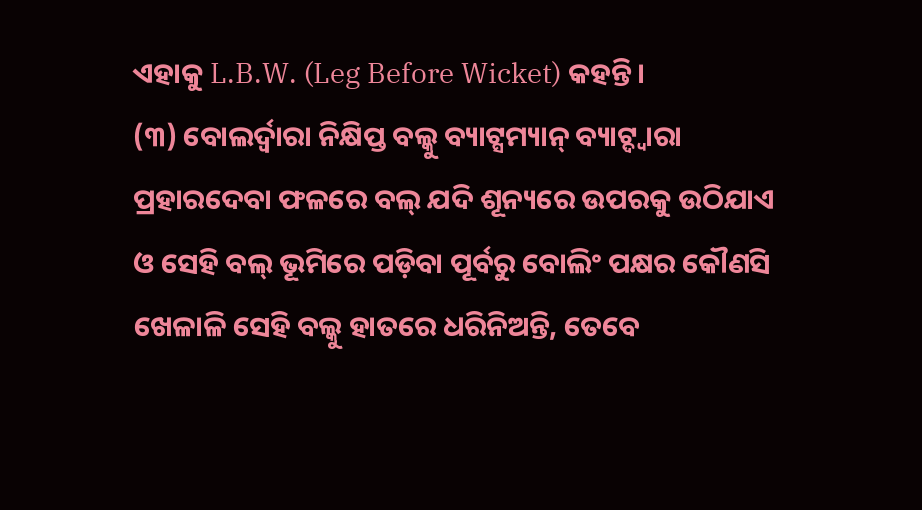ଏହାକୁ L.B.W. (Leg Before Wicket) କହନ୍ତି।
(୩) ବୋଲର୍ଦ୍ଵାରା ନିକ୍ଷିପ୍ତ ବଲ୍କୁ ବ୍ୟାଟ୍ସମ୍ୟାନ୍ ବ୍ୟାଟ୍ଦ୍ଵାରା ପ୍ରହାରଦେବା ଫଳରେ ବଲ୍ ଯଦି ଶୂନ୍ୟରେ ଉପରକୁ ଉଠିଯାଏ ଓ ସେହି ବଲ୍ ଭୂମିରେ ପଡ଼ିବା ପୂର୍ବରୁ ବୋଲିଂ ପକ୍ଷର କୌଣସି ଖେଳାଳି ସେହି ବଲ୍କୁ ହାତରେ ଧରିନିଅନ୍ତି, ତେବେ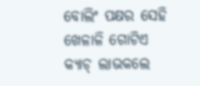ବୋଲିଂ ପକ୍ଷର ସେହି ଖେଳାଳି ଗୋଟିଏ କ୍ୟାଚ୍ ଲାଭକଲେ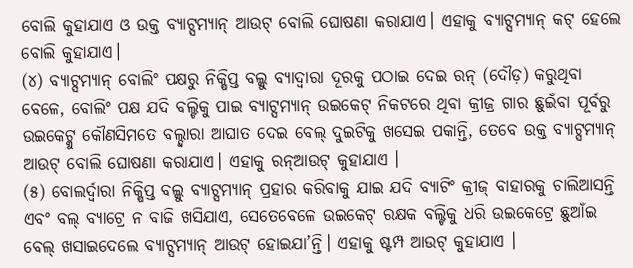ବୋଲି କୁହାଯାଏ ଓ ଉକ୍ତ ବ୍ୟାଟ୍ସମ୍ୟାନ୍ ଆଉଟ୍ ବୋଲି ଘୋଷଣା କରାଯାଏ। ଏହାକୁ ବ୍ୟାଟ୍ସମ୍ୟାନ୍ କଟ୍ ହେଲେ ବୋଲି କୁହାଯାଏ।
(୪) ବ୍ୟାଟ୍ସମ୍ୟାନ୍ ବୋଲିଂ ପକ୍ଷରୁ ନିକ୍ଷିପ୍ତ ବଲ୍କୁ ବ୍ୟାଦ୍ଵାରା ଦୂରକୁ ପଠାଇ ଦେଇ ରନ୍ (ଦୌଡ଼) କରୁଥିବା ବେଳେ, ବୋଲିଂ ପକ୍ଷ ଯଦି ବଲ୍ଟିକୁ ପାଇ ବ୍ୟାଟ୍ସମ୍ୟାନ୍ ଉଇକେଟ୍ ନିକଟରେ ଥିବା କ୍ରୀଜ୍ର ଗାର ଛୁଇଁବା ପୂର୍ବରୁ ଉଇକେଟ୍କୁ କୌଣସିମତେ ବଲ୍ଦ୍ଵାରା ଆଘାତ ଦେଇ ବେଲ୍ ଦୁଇଟିକୁ ଖସେଇ ପକାନ୍ତି, ତେବେ ଉକ୍ତ ବ୍ୟାଟ୍ସମ୍ୟାନ୍ ଆଉଟ୍ ବୋଲି ଘୋଷଣା କରାଯାଏ। ଏହାକୁ ରନ୍ଆଉଟ୍ କୁହାଯାଏ ।
(୫) ବୋଲର୍ଦ୍ଵାରା ନିକ୍ଷିପ୍ତ ବଲ୍କୁ ବ୍ୟାଟ୍ସମ୍ୟାନ୍ ପ୍ରହାର କରିବାକୁ ଯାଇ ଯଦି ବ୍ୟାଟିଂ କ୍ରୀଜ୍ ବାହାରକୁ ଚାଲିଆସନ୍ତି ଏବଂ ବଲ୍ ବ୍ୟାଟ୍ରେ ନ ବାଜି ଖସିଯାଏ, ସେତେବେଳେ ଉଇକେଟ୍ ରକ୍ଷକ ବଲ୍ଟିକୁ ଧରି ଉଇକେଟ୍ରେ ଛୁଆଁଇ ବେଲ୍ ଖସାଇଦେଲେ ବ୍ୟାଟ୍ସମ୍ୟାନ୍ ଆଉଟ୍ ହୋଇଯା’ନ୍ତି। ଏହାକୁ ଷ୍ଟମ୍ପ ଆଉଟ୍ କୁହାଯାଏ ।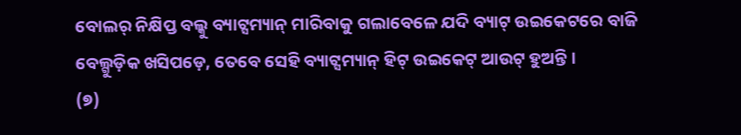ବୋଲର୍ ନିକ୍ଷିପ୍ତ ବଲ୍କୁ ବ୍ୟାଟ୍ସମ୍ୟାନ୍ ମାରିବାକୁ ଗଲାବେଳେ ଯଦି ବ୍ୟାଟ୍ ଉଇକେଟରେ ବାଜି ବେଲ୍ଗୁଡ଼ିକ ଖସିପଡ଼େ, ତେବେ ସେହି ବ୍ୟାଟ୍ସମ୍ୟାନ୍ ହିଟ୍ ଉଇକେଟ୍ ଆଉଟ୍ ହୁଅନ୍ତି।
(୭)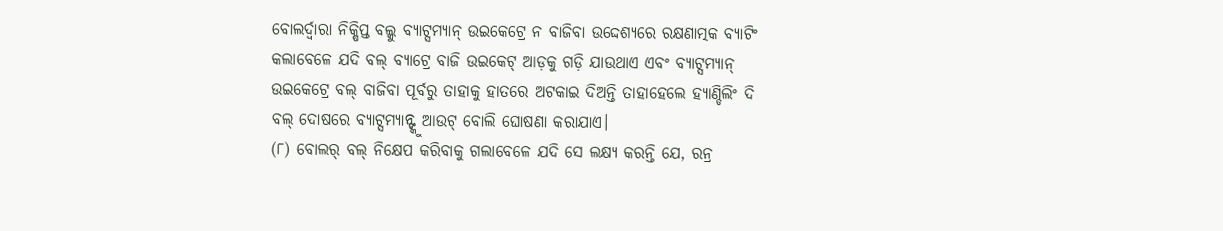ବୋଲର୍ଦ୍ଵାରା ନିକ୍ଷିପ୍ତ ବଲ୍କୁ ବ୍ୟାଟ୍ସମ୍ୟାନ୍ ଉଇକେଟ୍ରେ ନ ବାଜିବା ଉଦ୍ଦେଶ୍ୟରେ ରକ୍ଷଣାତ୍ମକ ବ୍ୟାଟିଂ କଲାବେଳେ ଯଦି ବଲ୍ ବ୍ୟାଟ୍ରେ ବାଜି ଉଇକେଟ୍ ଆଡ଼କୁ ଗଡ଼ି ଯାଉଥାଏ ଏବଂ ବ୍ୟାଟ୍ସମ୍ୟାନ୍ ଉଇକେଟ୍ରେ ବଲ୍ ବାଜିବା ପୂର୍ବରୁ ତାହାକୁ ହାତରେ ଅଟକାଇ ଦିଅନ୍ତି ତାହାହେଲେ ହ୍ୟାଣ୍ଡିଲିଂ ଦି ବଲ୍ ଦୋଷରେ ବ୍ୟାଟ୍ସମ୍ୟାନ୍ଙ୍କୁ ଆଉଟ୍ ବୋଲି ଘୋଷଣା କରାଯାଏ।
(୮) ବୋଲର୍ ବଲ୍ ନିକ୍ଷେପ କରିବାକୁ ଗଲାବେଳେ ଯଦି ସେ ଲକ୍ଷ୍ୟ କରନ୍ତି ଯେ, ରନ୍ର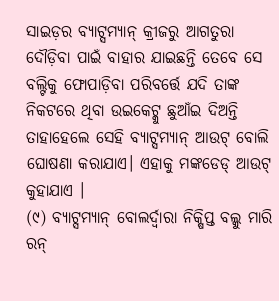ସାଇଡ଼ର ବ୍ୟାଟ୍ସମ୍ୟାନ୍ କ୍ରୀଜରୁ ଆଗତୁରା ଦୌଡ଼ିବା ପାଇଁ ବାହାର ଯାଇଛନ୍ତି ତେବେ ସେ ବଲ୍ଟିକୁ ଫୋପାଡ଼ିବା ପରିବର୍ତ୍ତେ ଯଦି ତାଙ୍କ ନିକଟରେ ଥିବା ଉଇକେଟ୍କୁ ଛୁଆଁଇ ଦିଅନ୍ତି ତାହାହେଲେ ସେହି ବ୍ୟାଟ୍ସମ୍ୟାନ୍ ଆଉଟ୍ ବୋଲି ଘୋଷଣା କରାଯାଏ। ଏହାକୁ ମଙ୍କଡେଡ୍ ଆଉଟ୍ କୁହାଯାଏ ।
(୯) ବ୍ୟାଟ୍ସମ୍ୟାନ୍ ବୋଲର୍ଦ୍ବାରା ନିକ୍ଷିପ୍ତ ବଲ୍କୁ ମାରି ରନ୍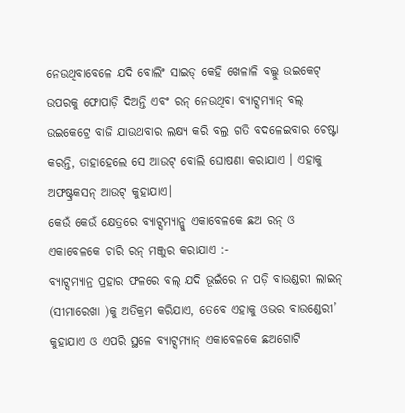ନେଉଥିବାବେଳେ ଯଦି ବୋଲିଂ ସାଇଡ୍ କେହି ଖେଳାଳି ବଲ୍କୁ ଉଇକେଟ୍ ଉପରକୁ ଫୋପାଡ଼ି ଦିଅନ୍ତି ଏବଂ ରନ୍ ନେଉଥିବା ବ୍ୟାଟ୍ସମ୍ୟାନ୍ ବଲ୍ ଉଇକେଟ୍ରେ ବାଜି ଯାଉଥବାର ଲକ୍ଷ୍ୟ କରି ବଲ୍ର ଗତି ବଦଳେଇବାର ଚେଷ୍ଟା କରନ୍ତି, ତାହାହେଲେ ସେ ଆଉଟ୍ ବୋଲି ଘୋଷଣା କରାଯାଏ । ଏହାକୁ ଅଫଷ୍ଟ୍ରକସନ୍ ଆଉଟ୍ କୁହାଯାଏ।
କେଉଁ କେଉଁ କ୍ଷେତ୍ରରେ ବ୍ୟାଟ୍ସମ୍ୟାନ୍କୁ ଏକାବେଳକେ ଛଅ ରନ୍ ଓ ଏକାବେଳକେ ଚାରି ରନ୍ ମଞ୍ଜୁର କରାଯାଏ :-
ବ୍ୟାଟ୍ସମ୍ୟାନ୍ର ପ୍ରହାର ଫଳରେ ବଲ୍ ଯଦି ଭୂଇଁରେ ନ ପଡ଼ି ବାଉଣ୍ଡରୀ ଲାଇନ୍ (ସୀମାରେଖା )କୁ ଅତିକ୍ରମ କରିଯାଏ, ତେବେ ଏହାକୁ ଓଭର ବାଉଣ୍ଡେରୀ’ କୁହାଯାଏ ଓ ଏପରି ସ୍ଥଳେ ବ୍ୟାଟ୍ସମ୍ୟାନ୍ ଏକାବେଳକେ ଛଅଗୋଟି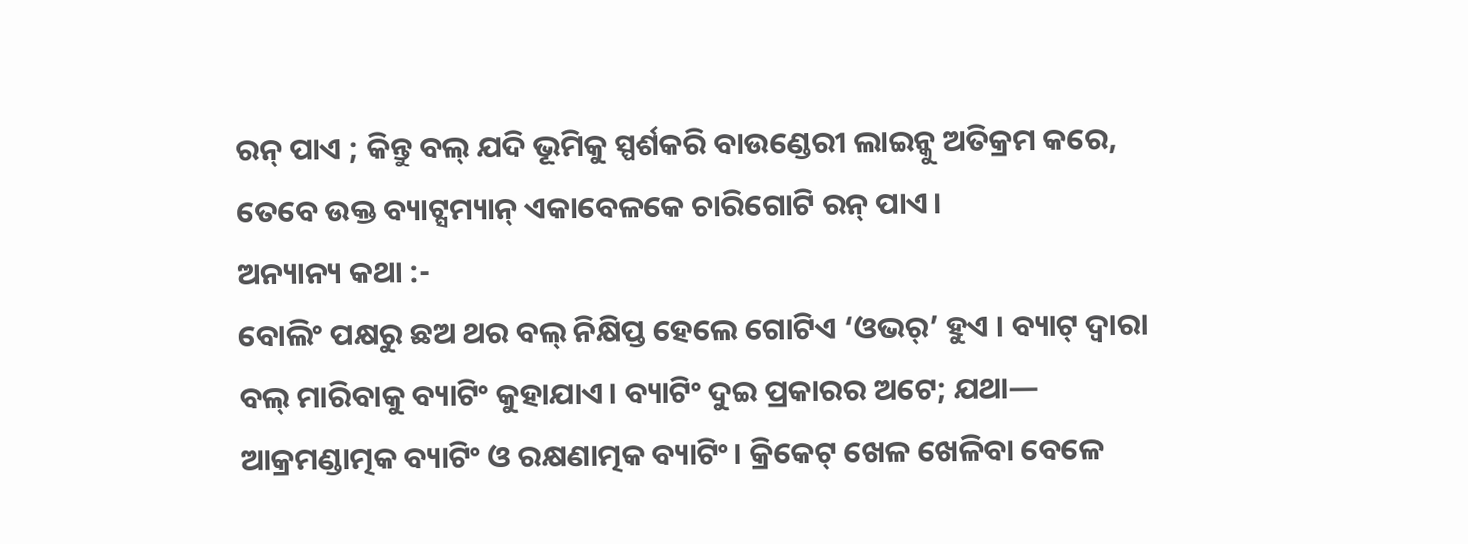ରନ୍ ପାଏ ; କିନ୍ତୁ ବଲ୍ ଯଦି ଭୂମିକୁ ସ୍ପର୍ଶକରି ବାଉଣ୍ଡେରୀ ଲାଇନ୍କୁ ଅତିକ୍ରମ କରେ, ତେବେ ଉକ୍ତ ବ୍ୟାଟ୍ସମ୍ୟାନ୍ ଏକାବେଳକେ ଚାରିଗୋଟି ରନ୍ ପାଏ।
ଅନ୍ୟାନ୍ୟ କଥା :-
ବୋଲିଂ ପକ୍ଷରୁ ଛଅ ଥର ବଲ୍ ନିକ୍ଷିପ୍ତ ହେଲେ ଗୋଟିଏ ‘ଓଭର୍’ ହୁଏ । ବ୍ୟାଟ୍ ଦ୍ଵାରା ବଲ୍ ମାରିବାକୁ ବ୍ୟାଟିଂ କୁହାଯାଏ। ବ୍ୟାଟିଂ ଦୁଇ ପ୍ରକାରର ଅଟେ; ଯଥା— ଆକ୍ରମଣ୍ଡାତ୍ମକ ବ୍ୟାଟିଂ ଓ ରକ୍ଷଣାତ୍ମକ ବ୍ୟାଟିଂ। କ୍ରିକେଟ୍ ଖେଳ ଖେଳିବା ବେଳେ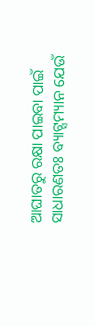ଆଘାତରୁ ରକ୍ଷା ପାଇବା ପାଇଁ ସାଧାରଣତଃ ବ୍ୟାଟ୍ସମ୍ୟାନ ଯେଉଁ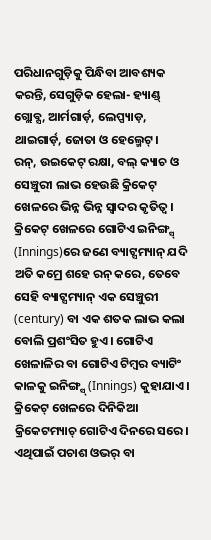ପରିଧାନଗୁଡ଼ିକୁ ପିନ୍ଧିବା ଆବଶ୍ୟକ କରନ୍ତି, ସେଗୁଡ଼ିକ ହେଲା- ହ୍ୟାଣ୍ଡ୍ ଗ୍ଲୋବ୍ସ, ଆର୍ମଗାର୍ଡ଼, ଲେପ୍ପ୍ୟାଡ଼, ଥାଇଗାର୍ଡ଼, ଜୋତା ଓ ହେଲ୍ମେଟ୍।
ରନ୍, ଉଇକେଟ୍ ରକ୍ଷା, ବଲ୍ କ୍ୟାଚ ଓ ସେଞ୍ଚୁରୀ ଲାଭ ହେଉଛି କ୍ରିକେଟ୍ ଖେଳରେ ଭିନ୍ନ ଭିନ୍ନ ସ୍ଵାଦର କୃତିତ୍ବ। କ୍ରିକେଟ୍ ଖେଳରେ ଗୋଟିଏ ଇନିଙ୍ଗ୍ସ୍ (Innings)ରେ ଜଣେ ବ୍ୟାଟ୍ସମ୍ୟାନ୍ ଯଦି ଅତି କମ୍ରେ ଶହେ ରନ୍ କରେ, ତେବେ ସେହି ବ୍ୟାଟ୍ସମ୍ୟାନ୍ ଏକ ସେଞ୍ଚୁରୀ (century) ବା ଏକ ଶତକ ଲାଭ କଲା ବୋଲି ପ୍ରଶଂସିତ ହୁଏ। ଗୋଟିଏ ଖେଳାଳିର ବା ଗୋଟିଏ ଟିମ୍ବର ବ୍ୟାଟିଂ କାଳକୁ ଇନିଙ୍ଗ୍ସ୍ (Innings) କୁହାଯାଏ ।
କ୍ରିକେଟ୍ ଖେଳରେ ଦିନିକିଆ କ୍ରିକେଟମ୍ୟାଚ୍ ଗୋଟିଏ ଦିନରେ ସରେ। ଏଥିପାଇଁ ପଚାଶ ଓଭର୍ ବା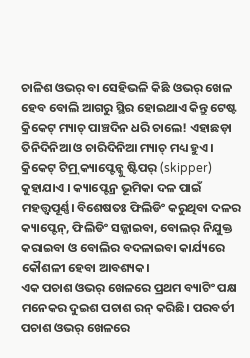ଚାଳିଶ ଓଭର୍ ବା ସେହିଭଳି କିଛି ଓଭର୍ ଖେଳ ହେବ ବୋଲି ଆଗରୁ ସ୍ଥିର ହୋଇଥାଏ କିନ୍ତୁ ଟେଷ୍ଟ କ୍ରିକେଟ୍ ମ୍ୟାଚ୍ ପାଞ୍ଚଦିନ ଧରି ଚାଲେ! ଏହାଛଡ଼ା ତିନିଦିନିଆ ଓ ଚାରିଦିନିଆ ମ୍ୟାଚ୍ ମଧ୍ୟ ହୁଏ। କ୍ରିକେଟ୍ ଟିମ୍ର୍ କ୍ୟାପ୍ଟେନ୍କୁ ଷ୍ଟିପର୍ (skipper) କୁହାଯାଏ । କ୍ୟାପ୍ଟେନ୍ର ଭୂମିକା ଦଳ ପାଇଁ ମହତ୍ତ୍ୱପୂର୍ଣ୍ଣ। ବିଶେଷତଃ ଫିଲିଡିଂ କରୁଥିବା ଦଳର କ୍ୟାପ୍ଟେନ୍, ଫିଲିଡିଂ ସଜ୍ଜାଇବା, ବୋଲର୍ ନିଯୁକ୍ତ କରାଇବା ଓ ବୋଲିର ବଦଳାଇବା କାର୍ଯ୍ୟରେ କୌଶଳୀ ହେବା ଆବଶ୍ୟକ।
ଏକ ପଚାଶ ଓଭର୍ ଖେଳରେ ପ୍ରଥମ ବ୍ୟାଟିଂ ପକ୍ଷ ମନେକର ଦୁଇଶ ପଚାଶ ରନ୍ କରିଛି। ପରବର୍ତୀ ପଚାଶ ଓଭର୍ ଖେଳରେ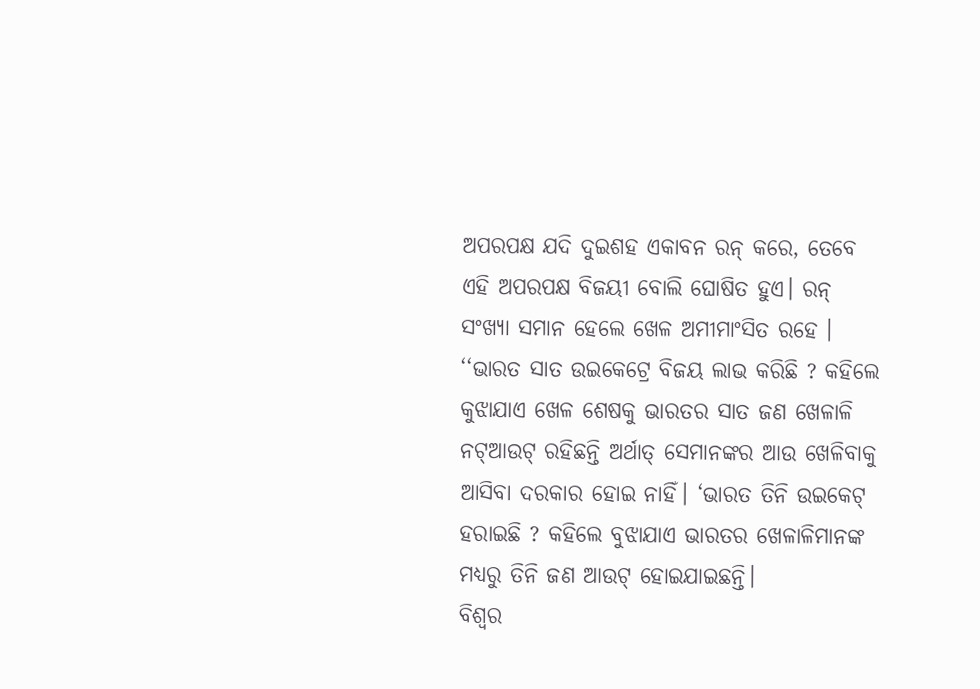ଅପରପକ୍ଷ ଯଦି ଦୁଇଶହ ଏକାବନ ରନ୍ କରେ, ତେବେ ଏହି ଅପରପକ୍ଷ ବିଜୟୀ ବୋଲି ଘୋଷିତ ହୁଏ। ରନ୍ ସଂଖ୍ୟା ସମାନ ହେଲେ ଖେଳ ଅମୀମାଂସିତ ରହେ ।
‘‘ଭାରତ ସାତ ଉଇକେଟ୍ରେ ବିଜୟ ଲାଭ କରିଛି ? କହିଲେ କୁଝାଯାଏ ଖେଳ ଶେଷକୁ ଭାରତର ସାତ ଜଣ ଖେଳାଳି ନଟ୍ଆଉଟ୍ ରହିଛନ୍ତି ଅର୍ଥାତ୍ ସେମାନଙ୍କର ଆଉ ଖେଳିବାକୁ ଆସିବା ଦରକାର ହୋଇ ନାହିଁ। ‘ଭାରତ ତିନି ଉଇକେଟ୍ ହରାଇଛି ? କହିଲେ ବୁଝାଯାଏ ଭାରତର ଖେଳାଳିମାନଙ୍କ ମଧ୍ୟରୁ ତିନି ଜଣ ଆଉଟ୍ ହୋଇଯାଇଛନ୍ତି।
ବିଶ୍ଵର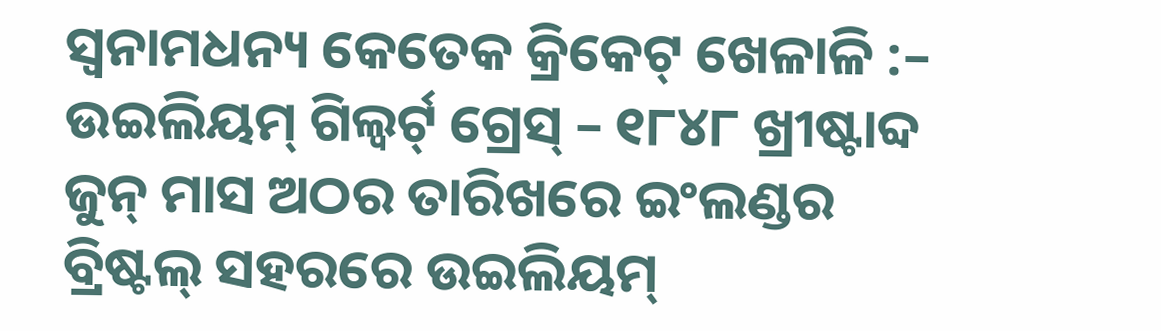ସ୍ୱନାମଧନ୍ୟ କେତେକ କ୍ରିକେଟ୍ ଖେଳାଳି :–
ଉଇଲିୟମ୍ ଗିଲ୍ବର୍ଟ୍ ଗ୍ରେସ୍ – ୧୮୪୮ ଖ୍ରୀଷ୍ଟାବ୍ଦ ଜୁନ୍ ମାସ ଅଠର ତାରିଖରେ ଇଂଲଣ୍ଡର ବ୍ରିଷ୍ଟଲ୍ ସହରରେ ଉଇଲିୟମ୍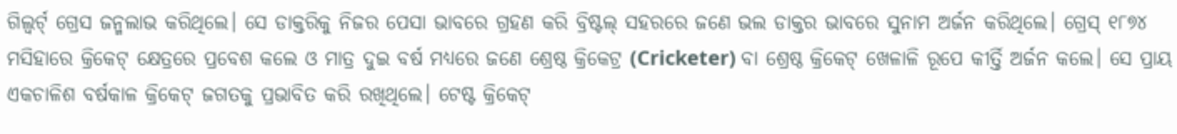ଗିଲ୍ବର୍ଟ୍ ଗ୍ରେସ ଜନ୍ମଲାଭ କରିଥିଲେ। ସେ ଡାକ୍ତରିକୁ ନିଜର ପେସା ଭାବରେ ଗ୍ରହଣ କରି ବ୍ରିଷ୍ଟଲ୍ ସହରରେ ଜଣେ ଭଲ ଡାକ୍ତର ଭାବରେ ସୁନାମ ଅର୍ଜନ କରିଥିଲେ। ଗ୍ରେସ୍ ୧୮୭୪ ମସିହାରେ କ୍ରିକେଟ୍ କ୍ଷେତ୍ରରେ ପ୍ରବେଶ କଲେ ଓ ମାତ୍ର ଦୁଇ ବର୍ଷ ମଧ୍ୟରେ ଜଣେ ଶ୍ରେଷ୍ଠ କ୍ରିକେଟ୍ର (Cricketer) ବା ଶ୍ରେଷ୍ଠ କ୍ରିକେଟ୍ ଖେଳାଳି ରୂପେ କୀର୍ତ୍ତି ଅର୍ଜନ କଲେ। ସେ ପ୍ରାୟ ଏକଚାଳିଶ ବର୍ଷକାଳ କ୍ରିକେଟ୍ ଜଗତକୁ ପ୍ରଭାବିତ କରି ରଖିଥିଲେ। ଟେଷ୍ଟ କ୍ରିକେଟ୍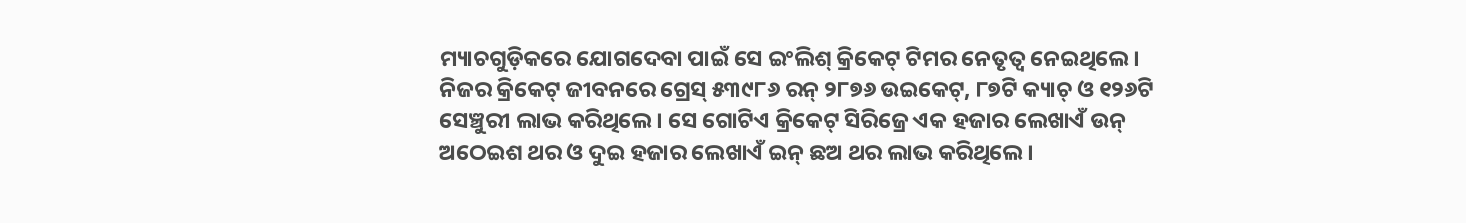ମ୍ୟାଚଗୁଡ଼ିକରେ ଯୋଗଦେବା ପାଇଁ ସେ ଇଂଲିଶ୍ କ୍ରିକେଟ୍ ଟିମର ନେତୃତ୍ଵ ନେଇଥିଲେ। ନିଜର କ୍ରିକେଟ୍ ଜୀବନରେ ଗ୍ରେସ୍ ୫୩୯୮୬ ରନ୍ ୨୮୭୬ ଉଇକେଟ୍, ୮୭ଟି କ୍ୟାଚ୍ ଓ ୧୨୬ଟି ସେଞ୍ଚୁରୀ ଲାଭ କରିଥିଲେ। ସେ ଗୋଟିଏ କ୍ରିକେଟ୍ ସିରିଜ୍ରେ ଏକ ହଜାର ଲେଖାଏଁ ଉନ୍ ଅଠେଇଶ ଥର ଓ ଦୁଇ ହଜାର ଲେଖାଏଁ ଇନ୍ ଛଅ ଥର ଲାଭ କରିଥିଲେ।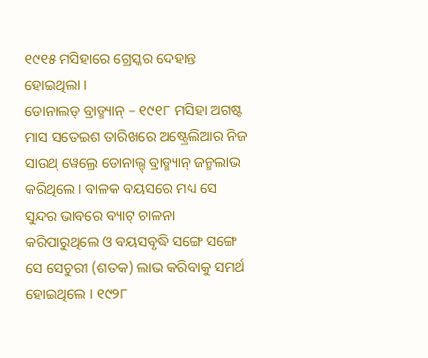୧୯୧୫ ମସିହାରେ ଗ୍ରେସ୍କର ଦେହାନ୍ତ ହୋଇଥିଲା ।
ଡୋନାଲଡ୍ ବ୍ରାଡ୍ମ୍ୟାନ୍ – ୧୯୧୮ ମସିହା ଅଗଷ୍ଟ ମାସ ସତେଇଶ ତାରିଖରେ ଅଷ୍ଟ୍ରେଲିଆର ନିଜ ସାଉଥ୍ ୱେଲ୍ରେ ଡୋନାଲ୍ଡ୍ ବ୍ରାଡ୍ମ୍ୟାନ୍ ଜନ୍ମଲାଭ କରିଥିଲେ। ବାଳକ ବୟସରେ ମଧ୍ୟ ସେ ସୁନ୍ଦର ଭାବରେ ବ୍ୟାଟ୍ ଚାଳନା କରିପାରୁଥିଲେ ଓ ବୟସବୃଦ୍ଧି ସଙ୍ଗେ ସଙ୍ଗେ ସେ ସେଚୁରୀ (ଶତକ) ଲାଭ କରିବାକୁ ସମର୍ଥ ହୋଇଥିଲେ । ୧୯୨୮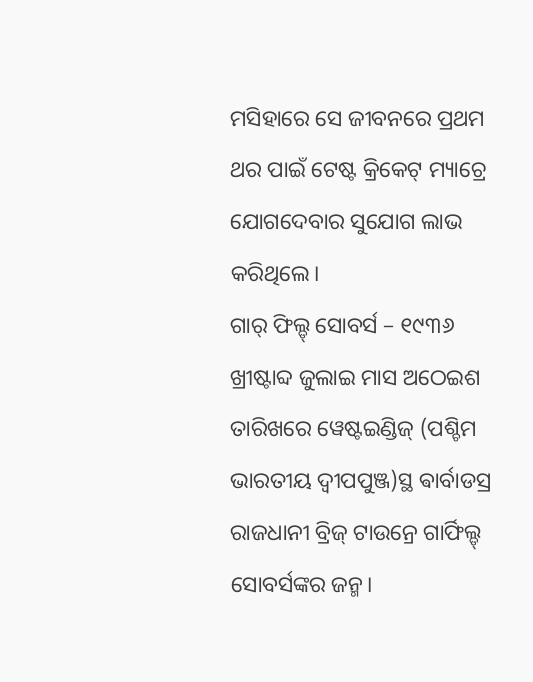ମସିହାରେ ସେ ଜୀବନରେ ପ୍ରଥମ ଥର ପାଇଁ ଟେଷ୍ଟ କ୍ରିକେଟ୍ ମ୍ୟାଚ୍ରେ ଯୋଗଦେବାର ସୁଯୋଗ ଲାଭ କରିଥିଲେ।
ଗାର୍ ଫିଲ୍ଡ୍ ସୋବର୍ସ – ୧୯୩୬ ଖ୍ରୀଷ୍ଟାବ୍ଦ ଜୁଲାଇ ମାସ ଅଠେଇଶ ତାରିଖରେ ୱେଷ୍ଟଇଣ୍ଡିଜ୍ (ପଶ୍ଚିମ ଭାରତୀୟ ଦ୍ଵୀପପୁଞ୍ଜ)ସ୍ଥ ଵାର୍ବାଡସ୍ର ରାଜଧାନୀ ବ୍ରିଜ୍ ଟାଉନ୍ରେ ଗାର୍ଫିଲ୍ଡ୍ ସୋବର୍ସଙ୍କର ଜନ୍ମ।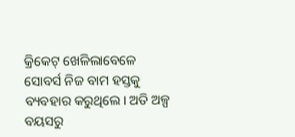କ୍ରିକେଟ୍ ଖେଳିଲାବେଳେ ସୋବର୍ସ ନିଜ ବାମ ହସ୍ତକୁ ବ୍ୟବହାର କରୁଥିଲେ। ଅତି ଅଳ୍ପ ବୟସରୁ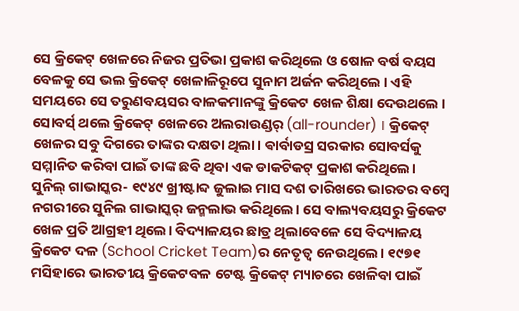ସେ କ୍ରିକେଟ୍ ଖେଳରେ ନିଜର ପ୍ରତିଭା ପ୍ରକାଶ କରିଥିଲେ ଓ ଷୋଳ ବର୍ଷ ବୟସ ବେଳକୁ ସେ ଭଲ କ୍ରିକେଟ୍ ଖେଳାଳିରୂପେ ସୁନାମ ଅର୍ଜନ କରିଥିଲେ । ଏହି ସମୟରେ ସେ ତରୁଣବୟସର ବାଳକମାନଙ୍କୁ କ୍ରିକେଟ ଖେଳ ଶିକ୍ଷା ଦେଉଥଲେ । ସୋବର୍ସ୍ ଥଲେ କ୍ରିକେଟ୍ ଖେଳରେ ଅଲରାଉଣ୍ଡର୍ (all-rounder) । କ୍ରିକେଟ୍ ଖେଳର ସବୁ ଦିଗରେ ତାଙ୍କର ଦକ୍ଷତା ଥିଲା। ଵାର୍ବାଡସ୍ର ସରକାର ସୋବର୍ସକୁ ସମ୍ମାନିତ କରିବା ପାଇଁ ତାଙ୍କ ଛବି ଥିବା ଏକ ଡାକଟିକଟ୍ ପ୍ରକାଶ କରିଥିଲେ।
ସୁନିଲ୍ ଗାଭାସ୍କର- ୧୯୪୯ ଖ୍ରୀଷ୍ଟାବ୍ଦ ଜୁଲାଇ ମାସ ଦଶ ତାରିଖରେ ଭାରତର ବମ୍ବେ ନଗରୀରେ ସୁନିଲ ଗାଭାସ୍କର୍ ଜନ୍ମଲାଭ କରିଥିଲେ। ସେ ବାଲ୍ୟବୟସରୁ କ୍ରିକେଟ ଖେଳ ପ୍ରତି ଆଗ୍ରହୀ ଥିଲେ। ବିଦ୍ୟାଳୟର ଛାତ୍ର ଥିଲାବେଳେ ସେ ବିଦ୍ୟାଳୟ କ୍ରିକେଟ ଦଳ (School Cricket Team)ର ନେତୃତ୍ଵ ନେଉଥିଲେ। ୧୯୭୧ ମସିହାରେ ଭାରତୀୟ କ୍ରିକେଟବଳ ଟେଷ୍ଟ କ୍ରିକେଟ୍ ମ୍ୟାଚରେ ଖେଳିବା ପାଇଁ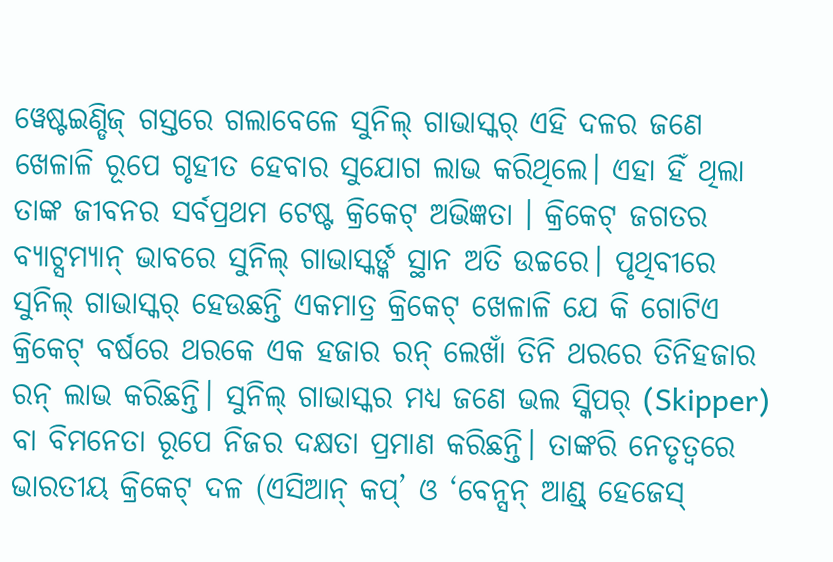ୱେଷ୍ଟଇଣ୍ଡିଜ୍ ଗସ୍ତରେ ଗଲାବେଳେ ସୁନିଲ୍ ଗାଭାସ୍କର୍ ଏହି ଦଳର ଜଣେ ଖେଳାଳି ରୂପେ ଗୃହୀତ ହେବାର ସୁଯୋଗ ଲାଭ କରିଥିଲେ। ଏହା ହିଁ ଥିଲା ତାଙ୍କ ଜୀବନର ସର୍ବପ୍ରଥମ ଟେଷ୍ଟ କ୍ରିକେଟ୍ ଅଭିଜ୍ଞତା । କ୍ରିକେଟ୍ ଜଗତର ବ୍ୟାଟ୍ସମ୍ୟାନ୍ ଭାବରେ ସୁନିଲ୍ ଗାଭାସ୍କର୍ଙ୍କ ସ୍ଥାନ ଅତି ଉଚ୍ଚରେ। ପୃଥିବୀରେ ସୁନିଲ୍ ଗାଭାସ୍କର୍ ହେଉଛନ୍ତି ଏକମାତ୍ର କ୍ରିକେଟ୍ ଖେଳାଳି ଯେ କି ଗୋଟିଏ କ୍ରିକେଟ୍ ବର୍ଷରେ ଥରକେ ଏକ ହଜାର ରନ୍ ଲେଖାଁ ତିନି ଥରରେ ତିନିହଜାର ରନ୍ ଲାଭ କରିଛନ୍ତି। ସୁନିଲ୍ ଗାଭାସ୍କର ମଧ୍ୟ ଜଣେ ଭଲ ସ୍କିପର୍ (Skipper) ବା ବିମନେତା ରୂପେ ନିଜର ଦକ୍ଷତା ପ୍ରମାଣ କରିଛନ୍ତି। ତାଙ୍କରି ନେତୃତ୍ୱରେ ଭାରତୀୟ କ୍ରିକେଟ୍ ଦଳ (ଏସିଆନ୍ କପ୍’ ଓ ‘ବେନ୍ସନ୍ ଆଣ୍ଡ୍ ହେଜେସ୍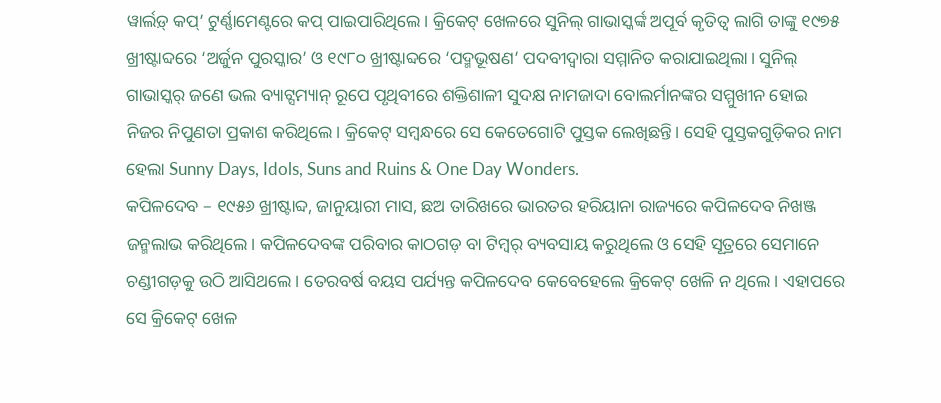ୱାର୍ଲଡ଼୍ କପ୍’ ଟୁର୍ଣ୍ଣାମେଣ୍ଟରେ କପ୍ ପାଇପାରିଥିଲେ। କ୍ରିକେଟ୍ ଖେଳରେ ସୁନିଲ୍ ଗାଭାସ୍କର୍ଙ୍କ ଅପୂର୍ବ କୃତିତ୍ଵ ଲାଗି ତାଙ୍କୁ ୧୯୭୫ ଖ୍ରୀଷ୍ଟାବ୍ଦରେ ‘ଅର୍ଜୁନ ପୁରସ୍କାର’ ଓ ୧୯୮୦ ଖ୍ରୀଷ୍ଟାବ୍ଦରେ ‘ପଦ୍ମଭୂଷଣ’ ପଦବୀଦ୍ଵାରା ସମ୍ମାନିତ କରାଯାଇଥିଲା। ସୁନିଲ୍ ଗାଭାସ୍କର୍ ଜଣେ ଭଲ ବ୍ୟାଟ୍ସମ୍ୟାନ୍ ରୂପେ ପୃଥିବୀରେ ଶକ୍ତିଶାଳୀ ସୁଦକ୍ଷ ନାମଜାଦା ବୋଲର୍ମାନଙ୍କର ସମ୍ମୁଖୀନ ହୋଇ ନିଜର ନିପୁଣତା ପ୍ରକାଶ କରିଥିଲେ। କ୍ରିକେଟ୍ ସମ୍ବନ୍ଧରେ ସେ କେତେଗୋଟି ପୁସ୍ତକ ଲେଖିଛନ୍ତି। ସେହି ପୁସ୍ତକଗୁଡ଼ିକର ନାମ ହେଲା Sunny Days, Idols, Suns and Ruins & One Day Wonders.
କପିଳଦେବ – ୧୯୫୬ ଖ୍ରୀଷ୍ଟାବ୍ଦ, ଜାନୁୟାରୀ ମାସ, ଛଅ ତାରିଖରେ ଭାରତର ହରିୟାନା ରାଜ୍ୟରେ କପିଳଦେବ ନିଖଞ୍ଜ ଜନ୍ମଲାଭ କରିଥିଲେ। କପିଳଦେବଙ୍କ ପରିବାର କାଠଗଡ଼ ବା ଟିମ୍ବର୍ ବ୍ୟବସାୟ କରୁଥିଲେ ଓ ସେହି ସୂତ୍ରରେ ସେମାନେ ଚଣ୍ଡୀଗଡ଼କୁ ଉଠି ଆସିଥଲେ। ତେରବର୍ଷ ବୟସ ପର୍ଯ୍ୟନ୍ତ କପିଳଦେବ କେବେହେଲେ କ୍ରିକେଟ୍ ଖେଳି ନ ଥିଲେ। ଏହାପରେ ସେ କ୍ରିକେଟ୍ ଖେଳ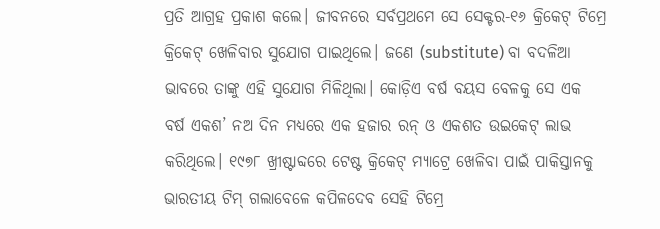ପ୍ରତି ଆଗ୍ରହ ପ୍ରକାଶ କଲେ। ଜୀବନରେ ସର୍ବପ୍ରଥମେ ସେ ସେକ୍ଟର-୧୬ କ୍ରିକେଟ୍ ଟିମ୍ରେ କ୍ରିକେଟ୍ ଖେଳିବାର ସୁଯୋଗ ପାଇଥିଲେ। ଜଣେ (substitute) ବା ବଦଳିଆ ଭାବରେ ତାଙ୍କୁ ଏହି ସୁଯୋଗ ମିଳିଥିଲା। କୋଡ଼ିଏ ବର୍ଷ ବୟସ ବେଳକୁ ସେ ଏକ ବର୍ଷ ଏକଶ’ ନଅ ଦିନ ମଧ୍ୟରେ ଏକ ହଜାର ରନ୍ ଓ ଏକଶତ ଉଇକେଟ୍ ଲାଭ କରିଥିଲେ। ୧୯୭୮ ଖ୍ରୀଷ୍ଟାବ୍ଦରେ ଟେଷ୍ଟ କ୍ରିକେଟ୍ ମ୍ୟାଟ୍ରେ ଖେଳିବା ପାଇଁ ପାକିସ୍ତାନକୁ ଭାରତୀୟ ଟିମ୍ ଗଲାବେଳେ କପିଳଦେବ ସେହି ଟିମ୍ରେ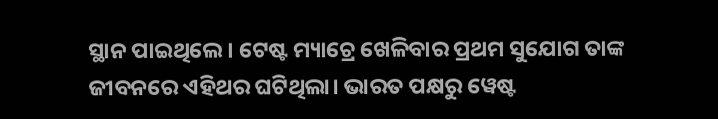ସ୍ଥାନ ପାଇଥିଲେ। ଟେଷ୍ଟ ମ୍ୟାଚ୍ରେ ଖେଳିବାର ପ୍ରଥମ ସୁଯୋଗ ତାଙ୍କ ଜୀବନରେ ଏହିଥର ଘଟିଥିଲା। ଭାରତ ପକ୍ଷରୁ ୱେଷ୍ଟ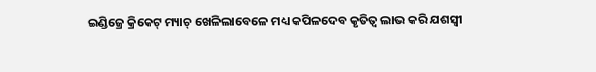ଇଣ୍ଡିଜ୍ରେ କ୍ରିକେଟ୍ ମ୍ୟାଚ୍ ଖେଳିଲାବେଳେ ମଧ୍ୟ କପିଳଦେବ କୃତିତ୍ଵ ଲାଭ କରି ଯଶସ୍ବୀ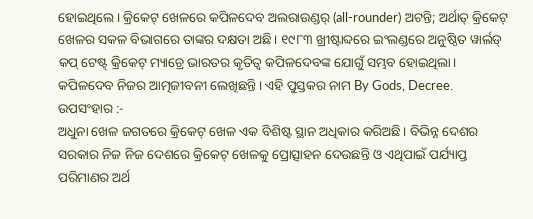ହୋଇଥିଲେ। କ୍ରିକେଟ୍ ଖେଳରେ କପିଳଦେବ ଅଲରାଉଣ୍ଡର୍ (all-rounder) ଅଟନ୍ତି; ଅର୍ଥାତ୍ କ୍ରିକେଟ୍ ଖେଳର ସକଳ ବିଭାଗରେ ତାଙ୍କର ଦକ୍ଷତା ଅଛି। ୧୯୮୩ ଖ୍ରୀଷ୍ଟାବ୍ଦରେ ଇଂଲଣ୍ଡରେ ଅନୁଷ୍ଠିତ ୱାର୍ଲଡ୍ କପ୍ ଟେଷ୍ଟ୍ କ୍ରିକେଟ୍ ମ୍ୟାଚ୍ରେ ଭାରତର କୃତିତ୍ଵ କପିଳଦେବଙ୍କ ଯୋଗୁଁ ସମ୍ଭବ ହୋଇଥିଲା। କପିଳଦେବ ନିଜର ଆତ୍ମଜୀବନୀ ଲେଖିଛନ୍ତି। ଏହି ପୁସ୍ତକର ନାମ By Gods, Decree.
ଉପସଂହାର :-
ଅଧୁନା ଖେଳ ଜଗତରେ କ୍ରିକେଟ୍ ଖେଳ ଏକ ବିଶିଷ୍ଟ ସ୍ଥାନ ଅଧିକାର କରିଅଛି। ବିଭିନ୍ନ ଦେଶର ସରକାର ନିଜ ନିଜ ଦେଶରେ କ୍ରିକେଟ୍ ଖେଳକୁ ପ୍ରୋତ୍ସାହନ ଦେଉଛନ୍ତି ଓ ଏଥିପାଇଁ ପର୍ଯ୍ୟାପ୍ତ ପରିମାଣର ଅର୍ଥ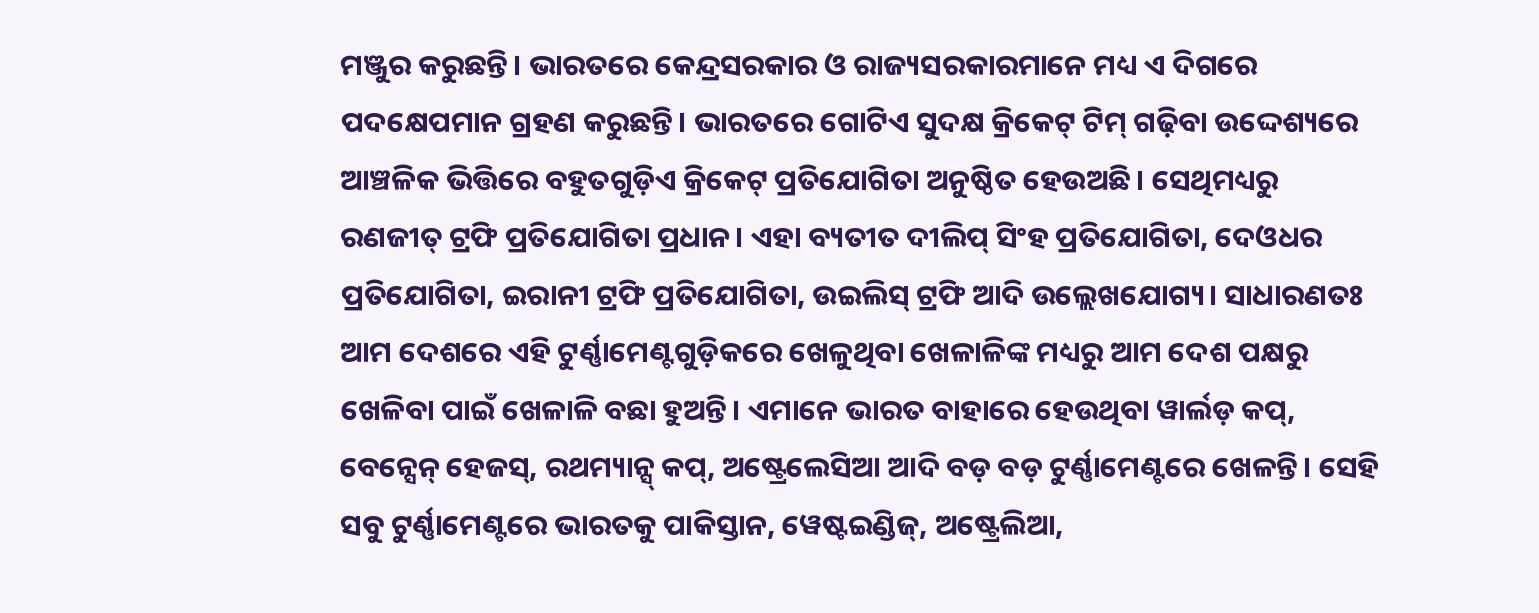ମଞ୍ଜୁର କରୁଛନ୍ତି। ଭାରତରେ କେନ୍ଦ୍ରସରକାର ଓ ରାଜ୍ୟସରକାରମାନେ ମଧ୍ୟ ଏ ଦିଗରେ ପଦକ୍ଷେପମାନ ଗ୍ରହଣ କରୁଛନ୍ତି। ଭାରତରେ ଗୋଟିଏ ସୁଦକ୍ଷ କ୍ରିକେଟ୍ ଟିମ୍ ଗଢ଼ିବା ଉଦ୍ଦେଶ୍ୟରେ ଆଞ୍ଚଳିକ ଭିତ୍ତିରେ ବହୁତଗୁଡ଼ିଏ କ୍ରିକେଟ୍ ପ୍ରତିଯୋଗିତା ଅନୁଷ୍ଠିତ ହେଉଅଛି। ସେଥିମଧ୍ୟରୁ ରଣଜୀତ୍ ଟ୍ରଫି ପ୍ରତିଯୋଗିତା ପ୍ରଧାନ। ଏହା ବ୍ୟତୀତ ଦୀଲିପ୍ ସିଂହ ପ୍ରତିଯୋଗିତା, ଦେଓଧର ପ୍ରତିଯୋଗିତା, ଇରାନୀ ଟ୍ରଫି ପ୍ରତିଯୋଗିତା, ଉଇଲିସ୍ ଟ୍ରଫି ଆଦି ଉଲ୍ଲେଖଯୋଗ୍ୟ। ସାଧାରଣତଃ ଆମ ଦେଶରେ ଏହି ଟୁର୍ଣ୍ଣାମେଣ୍ଟଗୁଡ଼ିକରେ ଖେଳୁଥିବା ଖେଳାଳିଙ୍କ ମଧ୍ୟରୁ ଆମ ଦେଶ ପକ୍ଷରୁ ଖେଳିବା ପାଇଁ ଖେଳାଳି ବଛା ହୁଅନ୍ତି। ଏମାନେ ଭାରତ ବାହାରେ ହେଉଥିବା ୱାର୍ଲଡ଼ କପ୍, ବେନ୍ସେନ୍ ହେଜସ୍, ରଥମ୍ୟାନ୍ସ୍ କପ୍, ଅଷ୍ଟ୍ରେଲେସିଆ ଆଦି ବଡ଼ ବଡ଼ ଟୁର୍ଣ୍ଣାମେଣ୍ଟରେ ଖେଳନ୍ତି। ସେହି ସବୁ ଟୁର୍ଣ୍ଣାମେଣ୍ଟରେ ଭାରତକୁ ପାକିସ୍ତାନ, ୱେଷ୍ଟଇଣ୍ଡିଜ୍, ଅଷ୍ଟ୍ରେଲିଆ,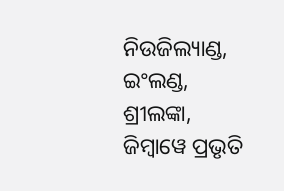ନିଉଜିଲ୍ୟାଣ୍ଡ, ଇଂଲଣ୍ଡ, ଶ୍ରୀଲଙ୍କା, ଜିମ୍ବାୱେ ପ୍ରଭୃତି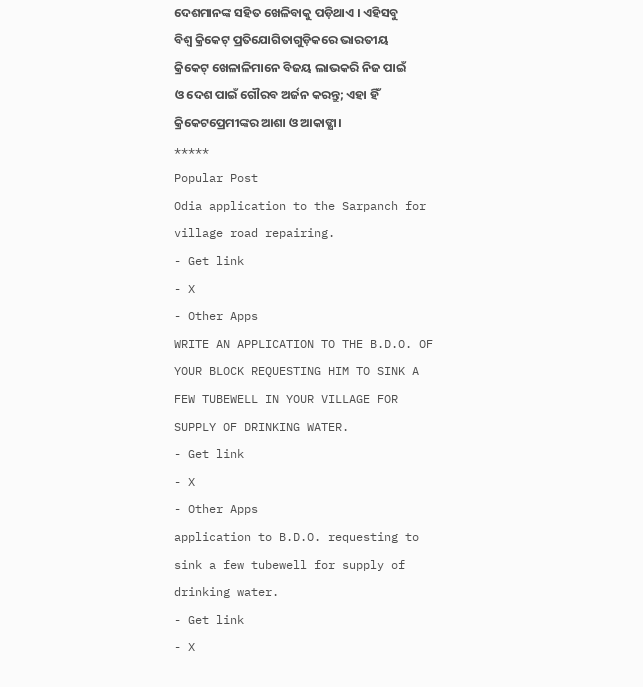ଦେଶମାନଙ୍କ ସହିତ ଖେଳିବାକୁ ପଡ଼ିଥାଏ । ଏହିସବୁ ବିଶ୍ୱ କ୍ରିକେଟ୍ ପ୍ରତିଯୋଗିତାଗୁଡ଼ିକରେ ଭାରତୀୟ କ୍ରିକେଟ୍ ଖେଳାଳିମାନେ ବିଜୟ ଲାଭକରି ନିଜ ପାଇଁ ଓ ଦେଶ ପାଇଁ ଗୌରବ ଅର୍ଜନ କରନ୍ତୁ; ଏହା ହିଁ କ୍ରିକେଟପ୍ରେମୀଙ୍କର ଆଶା ଓ ଆକାଙ୍କ୍ଷା।
*****
Popular Post
Odia application to the Sarpanch for village road repairing.
- Get link
- X
- Other Apps
WRITE AN APPLICATION TO THE B.D.O. OF YOUR BLOCK REQUESTING HIM TO SINK A FEW TUBEWELL IN YOUR VILLAGE FOR SUPPLY OF DRINKING WATER.
- Get link
- X
- Other Apps
application to B.D.O. requesting to sink a few tubewell for supply of drinking water.
- Get link
- X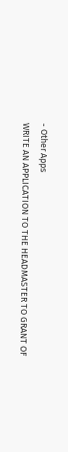- Other Apps
WRITE AN APPLICATION TO THE HEADMASTER TO GRANT OF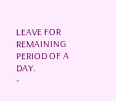LEAVE FOR REMAINING PERIOD OF A DAY.
-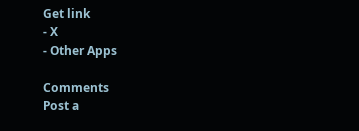Get link
- X
- Other Apps

Comments
Post a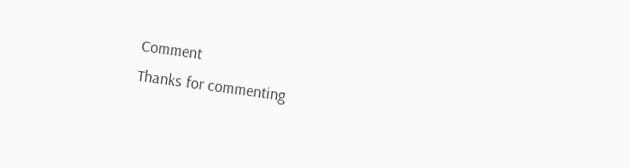Comment
Thanks for commenting